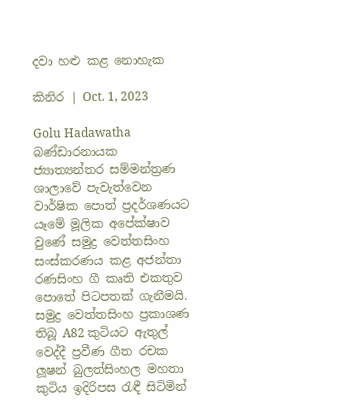දවා හළු කළ නොහැක

කිනිර | Oct. 1, 2023

Golu Hadawatha බණ්ඩාරනායක ජ්‍යාත්‍යන්තර සම්මන්ත්‍රණ ශාලාවේ පැවැත්වෙන වාර්ෂික පොත් ප්‍රදර්ශණයට යෑමේ මූලික අපේක්ෂාව වුණේ සමුද්‍ර වෙත්තසිංහ සංස්කරණය කළ අජන්තා රණසිංහ ගී කෘති එකතුව පොතේ පිටපතක් ගැනීමයි. සමුද්‍ර වෙත්තසිංහ ප්‍රකාශණ තිබූ A82 කුටියට ඇතුල් වෙද්දී ප්‍රවීණ ගීත රචක ලූෂන් බුලත්සිංහල මහතා කුටිය ඉදිරිපස රැඳී සිටිමින්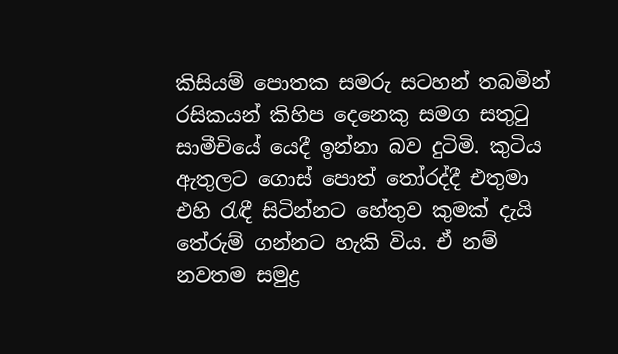කිසියම් පොතක සමරු සටහන් තබමින් රසිකයන් කිහිප දෙනෙකු සමග සතුටු සාමීචියේ යෙදී ඉන්නා බව දුටිමි. කුටිය ඇතුලට ගොස් පොත් තෝරද්දී එතුමා එහි රැඳී සිටින්නට හේතුව කුමක් දැයි තේරුම් ගන්නට හැකි විය. ඒ නම් නවතම සමුද්‍ර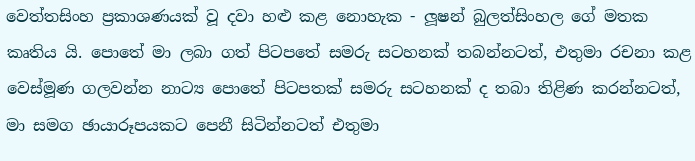වෙත්තසිංහ ප්‍රකාශණයක් වූ දවා හළු කළ නොහැක - ලූෂන් බුලත්සිංහල ගේ මතක කෘතිය යි. පොතේ මා ලබා ගත් පිටපතේ සමරු සටහනක් තබන්නටත්, එතුමා රචනා කළ වෙස්මූණ ගලවන්න නාට්‍ය පොතේ පිටපතක් සමරු සටහනක් ද තබා තිළිණ කරන්නටත්, මා සමග ඡායාරූපයකට පෙනී සිටින්නටත් එතුමා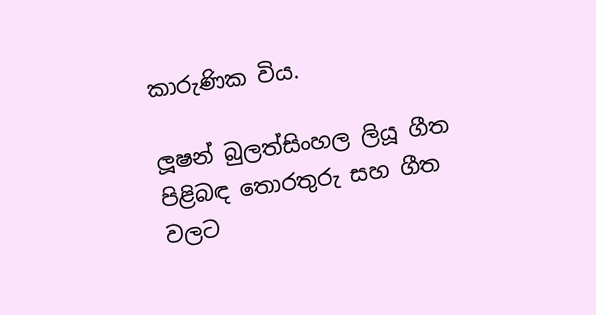කාරුණික විය.

ලූෂන් බුලත්සිංහල ලියූ ගීත පිළිබඳ තොරතුරු සහ ගීත වලට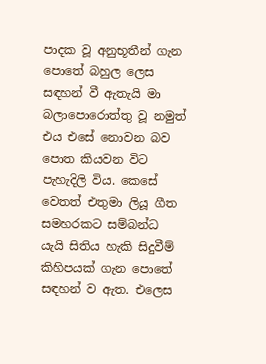පාදක වූ අනුභූතීන් ගැන පොතේ බහුල ලෙස සඳහන් වී ඇතැයි මා බලාපොරොත්තු වූ නමුත් එය එසේ නොවන බව පොත කියවන විට පැහැදිලි විය. කෙසේ වෙතත් එතුමා ලියූ ගීත සමහරකට සම්බන්ධ යැයි සිතිය හැකි සිදුවීම් කිහිපයක් ගැන පොතේ සඳහන් ව ඇත. එලෙස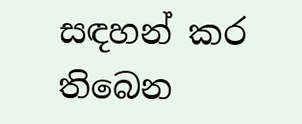සඳහන් කර තිබෙන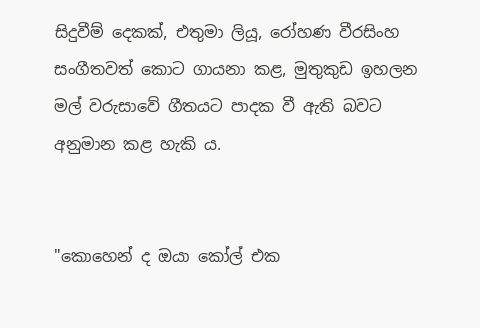සිදුවීම් දෙකක්, එතුමා ලියූ, රෝහණ වීරසිංහ සංගීතවත් කොට ගායනා කළ, මුතුකුඩ ඉහලන මල් වරුසාවේ ගීතයට පාදක වී ඇති බවට අනුමාන කළ හැකි ය.


"කොහෙන්‌ ද ඔයා කෝල්‌ එක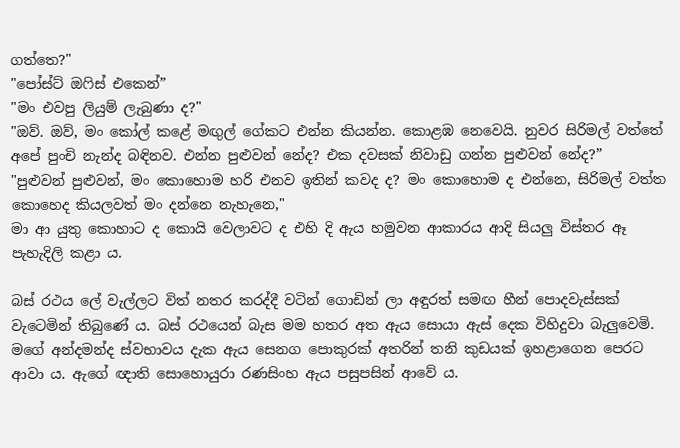ගත්තෙ?"
"පෝස්ට්‌ ඔෆිස්‌ එකෙන්‌”
"මං එවපු ලියුම්‌ ලැබුණා ද?"
"ඔව්‌. ඔව්‌, මං කෝල්‌ කළේ මඟුල්‌ ගේකට එන්න කියන්න. කොළඹ නෙවෙයි. නුවර සිරිමල්‌ වත්තේ අපේ පුංචි නැන්ද බඳිනව. එන්න පුළුවන්‌ නේද? එක දවසක්‌ නිවාඩු ගන්න පුළුවන්‌ නේද?”
"පුළුවන්‌ පුළුවන්‌, මං කොහොම හරි එනව ඉතින්‌ කවද ද? මං කොහොම ද එන්නෙ, සිරිමල්‌ වත්ත කොහෙද කියලවත්‌ මං දන්නෙ නැහැනෙ,"
මා ආ යුතු කොහාට ද කොයි වෙලාවට ද එහි දි ඇය හමුවන ආකාරය ආදි සියලු විස්තර ඈ පැහැදිලි කළා ය.

බස්‌ රථය ලේ වැල්ලට විත්‌ නතර කරද්දී වටින්‌ ගොඩින්‌ ලා අඳුරත්‌ සමඟ හීන්‌ පොදවැස්සක්‌ වැටෙමින්‌ තිබුණේ ය. බස්‌ රථයෙන්‌ බැස මම හතර අත ඇය සොයා ඇස්‌ දෙක විහිදුවා බැලුවෙමි. මගේ අන්දමන්ද ස්වභාවය දැක ඇය සෙනග පොකුරක්‌ අතරින්‌ තනි කුඩයක්‌ ඉහළාගෙන පෙරට ආවා ය. ඇගේ ඥාති සොහොයුරා රණසිංහ ඇය පසුපසින්‌ ආවේ ය.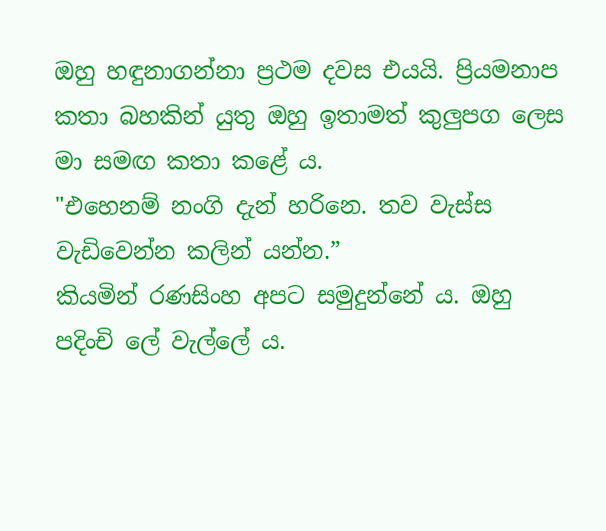ඔහු හඳුනාගන්නා ප්‍රථම දවස එයයි. ප්‍රියමනාප කතා බහකින්‌ යුතු ඔහු ඉතාමත්‌ කුලුපග ලෙස මා සමඟ කතා කළේ ය.
"එහෙනම්‌ නංගි දැන්‌ හරිනෙ. තව වැස්ස වැඩිවෙන්න කලින්‌ යන්න.”
කියමින්‌ රණසිංහ අපට සමුදුන්නේ ය. ඔහු පදිංචි ලේ වැල්ලේ ය.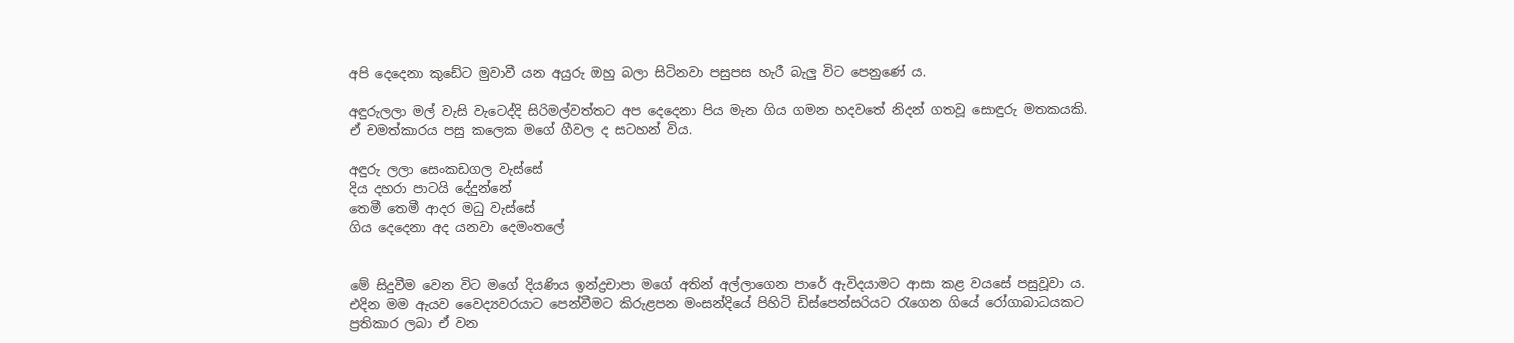අපි දෙදෙනා කුඩේට මුවාවී යන අයුරු ඔහු බලා සිටිනවා පසුපස හැරී බැලු විට පෙනුණේ ය.

අඳුරුලලා මල්‌ වැසි වැටෙද්දි සිරිමල්වත්තට අප දෙදෙනා පිය මැන ගිය ගමන හදවතේ නිදන්‌ ගතවූ සොඳුරු මතකයකි. ඒ චමත්කාරය පසු කලෙක මගේ ගීවල ද සටහන්‌ විය.

අඳුරු ලලා සෙංකඩගල වැස්සේ
දිය දහරා පාටයි දේදුන්නේ
තෙමී තෙමී ආදර මධු වැස්සේ
ගිය දෙදෙනා අද යනවා දෙමංතලේ


මේ සිදුවීම වෙන විට මගේ දියණිය ඉන්ද්‍රචාපා මගේ අතින්‌ අල්ලාගෙන පාරේ ඇවිදයාමට ආසා කළ වයසේ පසුවූවා ය. එදින මම ඇයව වෛද්‍යවරයාට පෙන්වීමට කිරුළපන මංසන්දියේ පිහිටි ඩිස්පෙන්සරියට රැගෙන ගියේ රෝගාබාධයකට ප්‍රතිකාර ලබා ඒ වන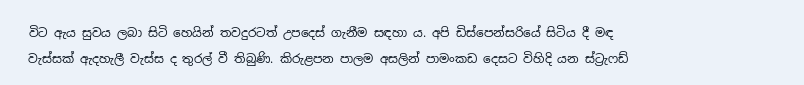විට ඇය සුවය ලබා සිටි හෙයින්‌ තවදුරටත්‌ උපදෙස්‌ ගැනීම සඳහා ය. අපි ඩිස්පෙන්සරියේ සිටිය දී මඳ වැස්සක්‌ ඇදහැලී වැස්ස ද තුරල්‌ වී තිබුණි. කිරුළපන පාලම අසලින්‌ පාමංකඩ දෙසට විහිදි යන ස්ට්‍රැෆඩ්‌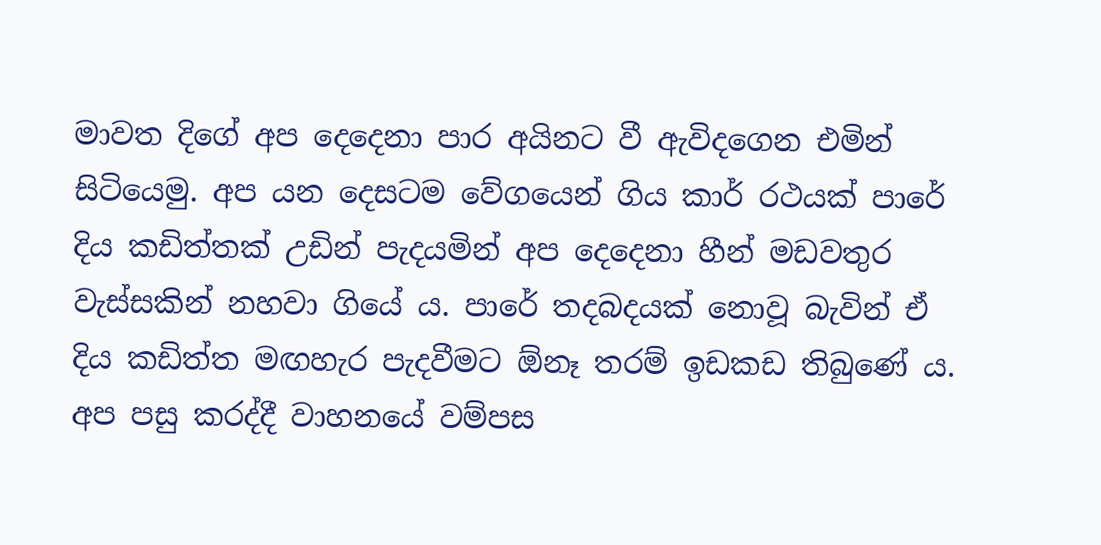මාවත දිගේ අප දෙදෙනා පාර අයිනට වී ඇවිදගෙන එමින්‌ සිටියෙමු. අප යන දෙසටම වේගයෙන්‌ ගිය කාර්‌ රථයක්‌ පාරේ දිය කඩිත්තක්‌ උඩින්‌ පැදයමින්‌ අප දෙදෙනා හීන්‌ මඩවතුර වැස්සකින්‌ නහවා ගියේ ය. පාරේ තදබදයක්‌ නොවූ බැවින්‌ ඒ දිය කඩිත්ත මඟහැර පැදවීමට ඕනෑ තරම්‌ ඉඩකඩ තිබුණේ ය. අප පසු කරද්දී වාහනයේ වම්පස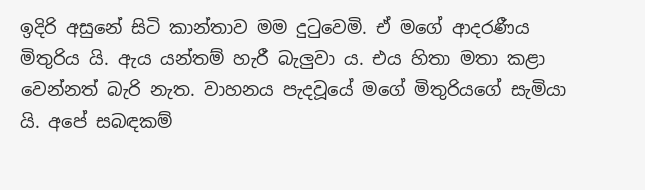ඉදිරි අසුනේ සිටි කාන්තාව මම දුටුවෙමි. ඒ මගේ ආදරණීය මිතුරිය යි. ඇය යන්තම්‌ හැරී බැලුවා ය. එය හිතා මතා කළා වෙන්නත්‌ බැරි නැත. වාහනය පැදවූයේ මගේ මිතුරියගේ සැමියා යි. අපේ සබඳකම්‌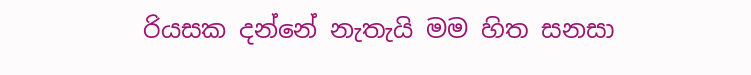රියසක දන්නේ නැතැයි මම හිත සනසා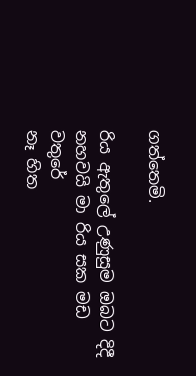ගත්තෙමි.

රිය ඇතුලේ උණුසුම ඔබට දිදී
නහවයි මා රිය සක මඩ වතුරේ
නෑ හිත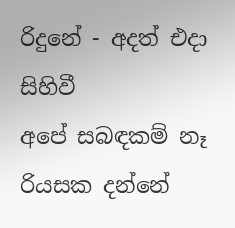රිදුනේ - අදත් එදා සිහිවී
අපේ සබඳකම් නෑ රියසක දන්නේ